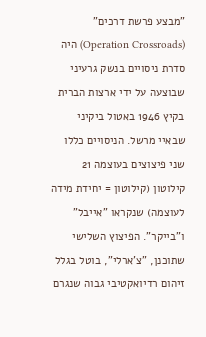"מבצע פרשת דרכים" (Operation Crossroads) היה סדרת ניסויים בנשק גרעיני שבוצעה על ידי ארצות הברית בקיץ 1946 באטול ביקיני שבאיי מרשל. הניסויים כללו שני פיצוצים בעוצמה 21 קילוטון (קילוטון = יחידת מידה לעוצמה) שנקראו "אייבל" ו"בייקר". הפיצוץ השלישי שתוכנן, "צ'ארלי", בוטל בגלל זיהום רדיואקטיבי גבוה שנגרם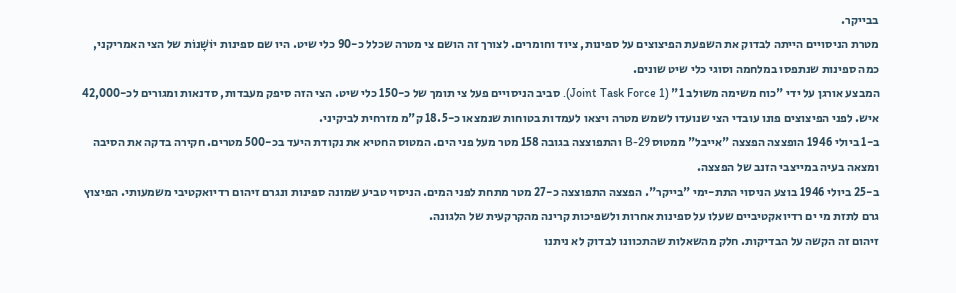בבייקר.
מטרת הניסויים הייתה לבדוק את השפעת הפיצוצים על ספינות, ציוד וחומרים. לצורך זה הושם צי מטרה שכלל כ-90 כלי שיט. היו שם ספינות יוֹשָׁנוֹת של הצי האמריקני, כמה ספינות שנתפסו במלחמה וסוגי כלי שיט שונים.
המבצע אורגן על ידי "כוח משימה משולב 1" (Joint Task Force 1). סביב הניסויים פעל צי תומך של כ-150 כלי שיט. הצי הזה סיפק מעבדות, סדנאות ומגורים לכ-42,000 איש. לפני הפיצוצים פונו עובדי הצי שנועדו לשמש מטרה ויצאו לעמדות בטוחות שנמצאו כ-18.5 ק"מ מזרחית לביקיני.
ב-1 ביולי 1946 הופצצה הפצצה "אייבל" ממטוס B-29 והתפוצצה בגובה 158 מטר מעל פני הים. המטוס החטיא את נקודת היעד בכ-500 מטרים. חקירה בדקה את הסיבה ומצאה בעיה במייצבי הזנב של הפצצה.
ב-25 ביולי 1946 בוצע הניסוי התת-ימי "בייקר". הפצצה התפוצצה כ-27 מטר מתחת לפני המים. הניסוי טביע שמונה ספינות ונגרם זיהום רדיואקטיבי משמעותי. הפיצוץ גרם לתזת מי ים רדיואקטיביים שעלו על ספינות אחרות ולשפיכות קרינה מהקרקעית של הלגונה.
זיהום זה הקשה על הבדיקות. חלק מהשאלות שהתכוונו לבדוק לא ניתנו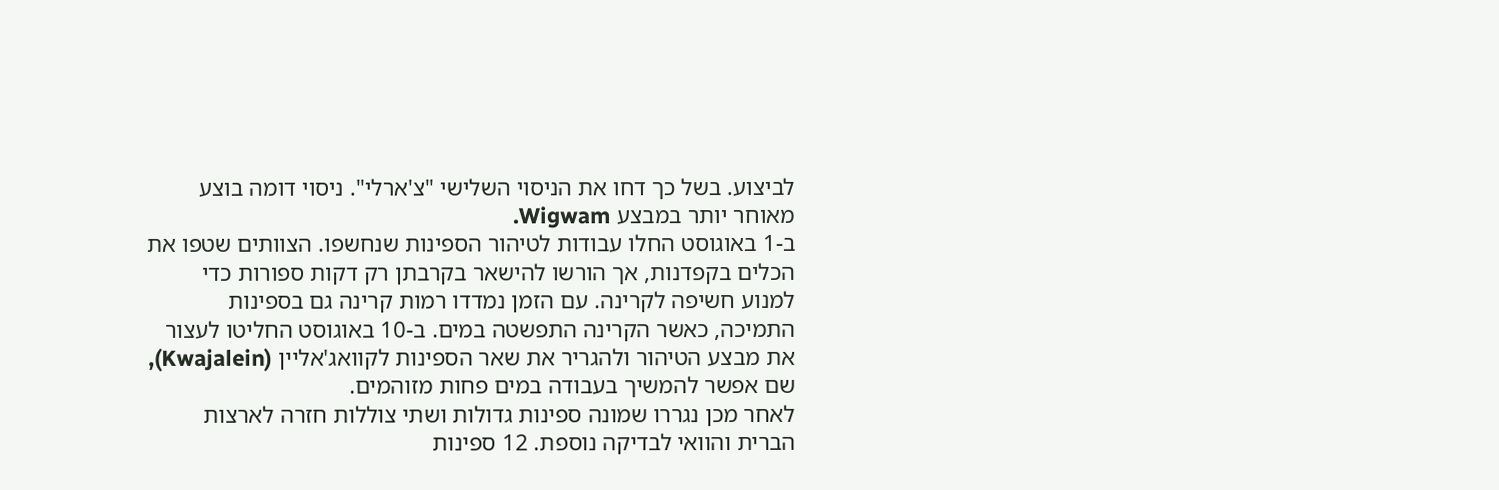לביצוע. בשל כך דחו את הניסוי השלישי "צ'ארלי". ניסוי דומה בוצע מאוחר יותר במבצע Wigwam.
ב-1 באוגוסט החלו עבודות לטיהור הספינות שנחשפו. הצוותים שטפו את הכלים בקפדנות, אך הורשו להישאר בקרבתן רק דקות ספורות כדי למנוע חשיפה לקרינה. עם הזמן נמדדו רמות קרינה גם בספינות התמיכה, כאשר הקרינה התפשטה במים. ב-10 באוגוסט החליטו לעצור את מבצע הטיהור ולהגריר את שאר הספינות לקוואג'אליין (Kwajalein), שם אפשר להמשיך בעבודה במים פחות מזוהמים.
לאחר מכן נגררו שמונה ספינות גדולות ושתי צוללות חזרה לארצות הברית והוואי לבדיקה נוספת. 12 ספינות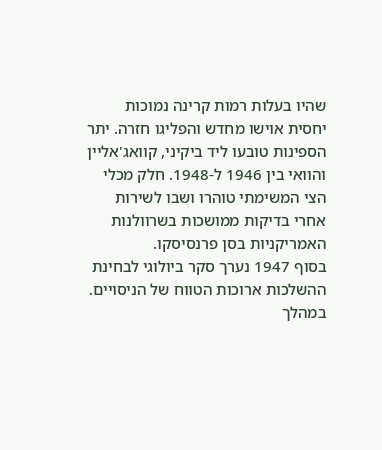שהיו בעלות רמות קרינה נמוכות יחסית אוישו מחדש והפליגו חזרה. יתר הספינות טובעו ליד ביקיני, קוואג'אליין והוואי בין 1946 ל-1948. חלק מכלי הצי המשימתי טוהרו ושבו לשירות אחרי בדיקות ממושכות בשרוולנות האמריקניות בסן פרנסיסקו.
בסוף 1947 נערך סקר ביולוגי לבחינת ההשלכות ארוכות הטווח של הניסויים. במהלך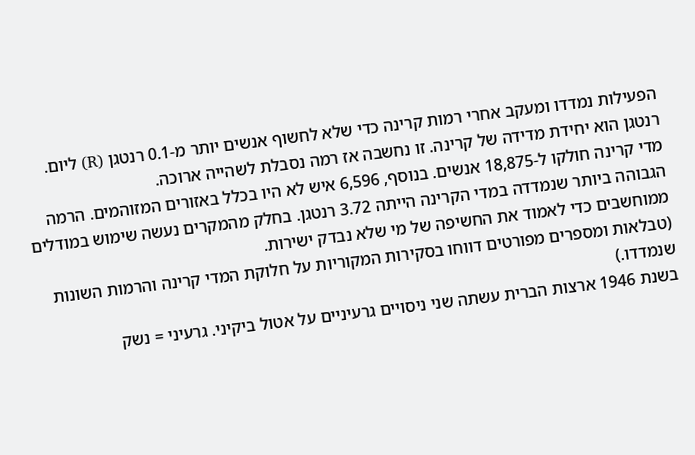הפעילות נמדדו ומעקב אחרי רמות קרינה כדי שלא לחשוף אנשים יותר מ-0.1 רנטגן (R) ליום. רנטגן הוא יחידת מדידה של קרינה. זו נחשבה אז רמה נסבלת לשהייה ארוכה.
מדי קרינה חולקו ל-18,875 אנשים. בנוסף, 6,596 איש לא היו בכלל באזורים המזוהמים. הרמה הגבוהה ביותר שנמדדה במדי הקרינה הייתה 3.72 רנטגן. בחלק מהמקרים נעשה שימוש במודלים ממוחשבים כדי לאמוד את החשיפה של מי שלא נבדק ישירות.
(טבלאות ומספרים מפורטים דווחו בסקירות המקוריות על חלוקת המדי קרינה והרמות השונות שנמדדו.)
בשנת 1946 ארצות הברית עשתה שני ניסויים גרעיניים על אטול ביקיני. גרעיני = נשק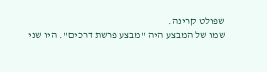שפולט קרינה.
שמו של המבצע היה "מבצע פרשת דרכים". היו שני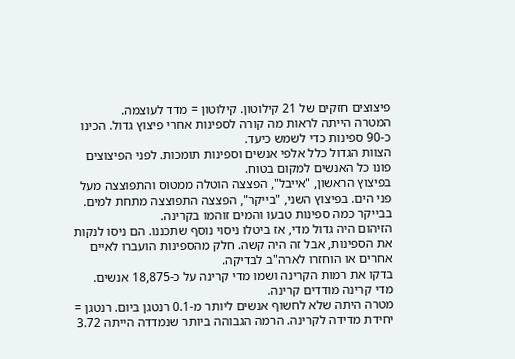פיצוצים חזקים של 21 קילוטון. קילוטון = מדד לעוצמה.
המטרה הייתה לראות מה קורה לספינות אחרי פיצוץ גדול. הכינו כ-90 ספינות כדי לשמש כיעד.
הצוות הגדול כלל אלפי אנשים וספינות תומכות. לפני הפיצוצים פונו כל האנשים למקום בטוח.
בפיצוץ הראשון, "אייבל", הפצצה הוטלה ממטוס והתפוצצה מעל פני הים. בפיצוץ השני, "בייקר", הפצצה התפוצצה מתחת למים. בבייקר כמה ספינות טבעו והמים זוהמו בקרינה.
הזיהום היה גדול מדי, אז ביטלו ניסוי נוסף שתכננו. הם ניסו לנקות את הספינות, אבל זה היה קשה. חלק מהספינות הועברו לאיים אחרים או הוחזרו לארה"ב לבדיקה.
בדקו את רמות הקרינה ושמו מדי קרינה על כ-18,875 אנשים. מדי קרינה מודדים קרינה.
מטרה היתה שלא לחשוף אנשים ליותר מ-0.1 רנטגן ביום. רנטגן = יחידת מדידה לקרינה. הרמה הגבוהה ביותר שנמדדה הייתה 3.72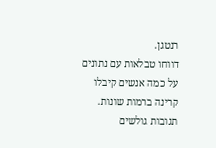רנטגן.
דווחו טבלאות עם נתונים על כמה אנשים קיבלו קרינה ברמות שונות.
תגובות גולשים